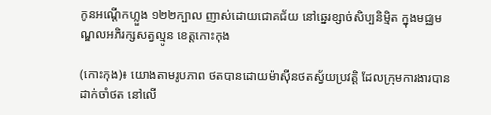កូនអណ្តើកហ្លួង ១២២ក្បាល ញាស់ដោយជោគជ័យ នៅឆ្នេរខ្សាច់សិប្បនិមិ្មត ក្នុងមជ្ឈមណ្ឌលអភិរក្សសត្វល្មូន ខេត្តកោះកុង

(កោះកុង)៖ យោងតាមរូបភាព ថតបានដោយម៉ាស៊ីនថតស្វ័យប្រវត្តិ ដែលក្រុមការងារបានដាក់ចាំថត នៅលើ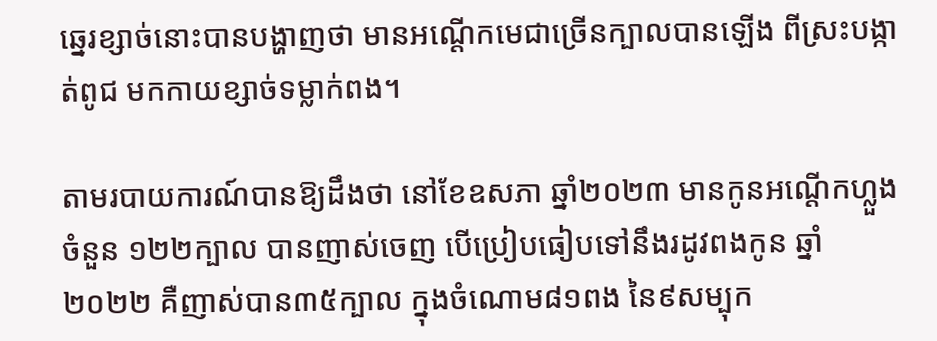ឆ្នេរខ្សាច់នោះបានបង្ហាញថា មានអណ្ដើកមេជាច្រើនក្បាលបានឡើង ពីស្រះបង្កាត់ពូជ មកកាយខ្សាច់ទម្លាក់ពង។

តាមរបាយការណ៍បានឱ្យដឹងថា នៅខែឧសភា ឆ្នាំ២០២៣ មានកូនអណ្ដើកហ្លួងចំនួន ១២២ក្បាល បានញាស់ចេញ បើប្រៀបធៀបទៅនឹងរដូវពងកូន ឆ្នាំ២០២២ គឺញាស់បាន៣៥ក្បាល ក្នុងចំណោម៨១ពង នៃ៩សម្បុក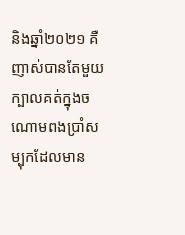និងឆ្នាំ២០២១ គឺញាស់បានតែមួយក្បាលគត់ក្នុងចណោមពងប្រាំសម្បុកដែលមាន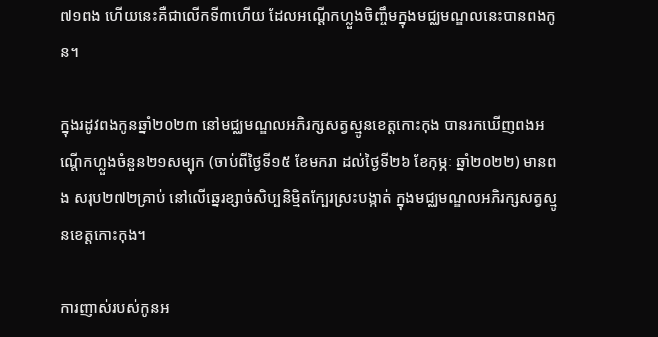៧១ពង ហើយនេះគឺជាលើកទី៣ហើយ ដែលអណ្ដើកហ្លួងចិញ្ចឹមក្នុងមជ្ឈមណ្ឌលនេះបានពងកូន។

ក្នុងរដូវពងកូនឆ្នាំ២០២៣ នៅមជ្ឈមណ្ឌលអភិរក្សសត្វស្មូនខេត្តកោះកុង បានរកឃើញពងអណ្ដើកហ្លួងចំនួន២១សម្បុក (ចាប់ពីថ្ងៃទី១៥ ខែមករា ដល់ថ្ងៃទី២៦ ខែកុម្ភៈ ឆ្នាំ២០២២) មានពង សរុប២៧២គ្រាប់ នៅលើឆ្នេរខ្សាច់សិប្បនិម្មិតក្បែរស្រះបង្កាត់ ក្នុងមជ្ឈមណ្ឌលអភិរក្សសត្វស្មូនខេត្តកោះកុង។

ការញាស់របស់កូនអ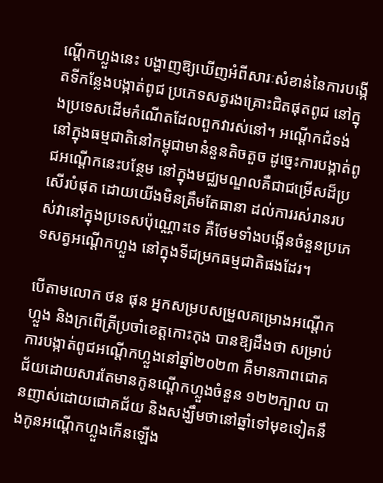ណ្ដើកហ្លួងនេះ បង្ហាញឱ្យឃើញអំពីសារៈសំខាន់នៃការបង្កើតទីកន្លែងបង្កាត់ពូជ ប្រភេទសត្វរងគ្រោះជិតផុតពូជ នៅក្នុងប្រទេសដើមកំណើតដែលពួកវារស់នៅ។ អណ្ដើកជំទង់នៅក្នុងធម្មជាតិនៅកម្ពុជាមានំនួនតិចតួច ដូច្នេះការបង្កាត់ពូជអណ្ដើកនេះបន្ថែម នៅក្នុងមជ្ឈមណ្ឌលគឺជាជម្រើសដ៏ប្រសើរបំផុត ដោយយើងមិនត្រឹមតែធានា ដល់ការរស់រានរបស់វានៅក្នុងប្រទេសប៉ុណ្ណោះទេ គឺថែមទាំងបង្កើនចំនួនប្រភេទសត្វអណ្តើកហ្លួង នៅក្នុងទីជម្រកធម្មជាតិផងដែរ។

បើតាមលោក ថន ផុន អ្នកសម្របសម្រួលគម្រោងអណ្តើកហ្លួង និងក្រពើត្រីប្រចាំខេត្តកោះកុង បានឱ្យដឹងថា សម្រាប់ការបង្កាត់ពូជអណ្តើកហ្លួងនៅឆ្នាំ២០២៣ គឺមានភាពជោគជ័យដោយសារតែមានកូនណ្តើកហ្លួងចំនួន ១២២ក្បាល បានញាស់ដោយជោគជ័យ និងសង្ឃឹមថានៅឆ្នាំទៅមុខទៀតនឹងកូនអណ្តើកហ្លួងកើនឡើង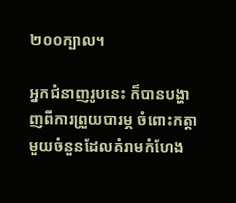២០០ក្បាល។

អ្នកជំនាញរូបនេះ ក៏បានបង្ហាញពីការព្រួយបារម្ភ ចំពោះកត្តាមួយចំនួនដែលគំរាមកំហែង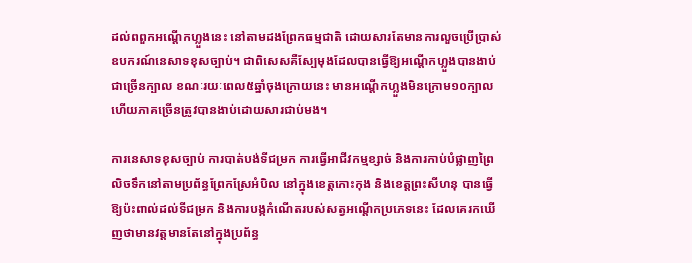ដល់ពពួកអណ្តើកហ្លួងនេះ នៅតាមដងព្រែកធម្មជាតិ ដោយសារតែមានការលួចប្រើប្រាស់ឧបករណ៍នេសាទខុសច្បាប់។ ជាពិសេសគឺស្បែមុងដែលបានធ្វើឱ្យអណ្តើកហ្លួងបានងាប់ជាច្រើនក្បាល ខណៈរយៈពេល៥ឆ្នាំចុងក្រោយនេះ មានអណ្តើកហ្លួងមិនក្រោម១០ក្បាល ហើយភាគច្រើនត្រូវបានងាប់ដោយសារជាប់មង។

ការនេសាទខុសច្បាប់ ការបាត់បង់ទីជម្រក ការធ្វើអាជីវកម្មខ្សាច់ និងការកាប់បំផ្លាញព្រៃលិចទឹកនៅតាមប្រព័ន្ធព្រែកស្រែអំបិល នៅក្នុងខេត្តកោះកុង និងខេត្តព្រះសីហនុ បានធ្វើឱ្យប៉ះពាល់ដល់ទីជម្រក និងការបង្កកំណើតរបស់សត្វអណ្តើកប្រភេទនេះ ដែលគេរកឃើញថាមានវត្តមានតែនៅក្នុងប្រព័ន្ធ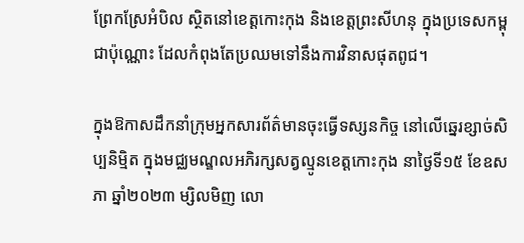ព្រែកស្រែអំបិល ស្ថិតនៅខេត្តកោះកុង និងខេត្តព្រះសីហនុ ក្នុងប្រទេសកម្ពុជាប៉ុណ្ណោះ ដែលកំពុងតែប្រឈមទៅនឹងការវិនាសផុតពូជ។

ក្នុងឱកាសដឹកនាំក្រុមអ្នកសារព័ត៌មានចុះធ្វើទស្សនកិច្ច នៅលើឆ្នេរខ្សាច់សិប្បនិមិ្មត ក្នុងមជ្ឈមណ្ឌលអភិរក្សសត្វល្មូនខេត្តកោះកុង នាថ្ងៃទី១៥ ខែឧសភា ឆ្នាំ២០២៣ ម្សិលមិញ លោ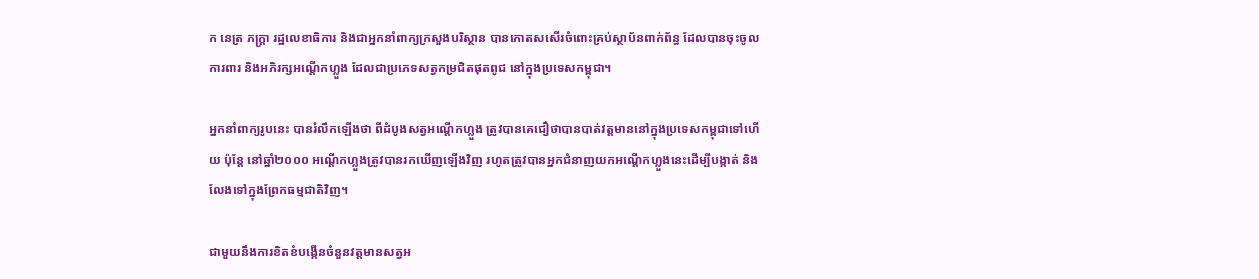ក នេត្រ ភក្ត្រា រដ្ឋលេខាធិការ និងជាអ្នកនាំពាក្យក្រសួងបរិស្ថាន បានកោតសសើរចំពោះគ្រប់ស្ថាប័នពាក់ព័ន្ធ ដែលបានចុះចូលការពារ និងអភិរក្សអណ្តើកហ្លួង ដែលជាប្រភេទសត្វកម្រជិតផុតពូជ នៅក្នុងប្រទេសកម្ពុជា។

អ្នកនាំពាក្យរូបនេះ បានរំលឹកឡើងថា ពីដំបូងសត្វអណ្តើកហ្លួង ត្រូវបានគេជឿថាបានបាត់វត្តមាននៅក្នុងប្រទេសកម្ពុជាទៅហើយ ប៉ុន្តែ នៅឆ្នាំ២០០០ អណ្តើកហ្លួងត្រូវបានរកឃើញឡើងវិញ រហូតត្រូវបានអ្នកជំនាញយកអណ្តើកហ្លួងនេះដើម្បីបង្កាត់ និងលែងទៅក្នុងព្រែកធម្មជាតិវិញ។

ជាមួយនឹងការខិតខំបង្កើនចំនួនវត្តមានសត្វអ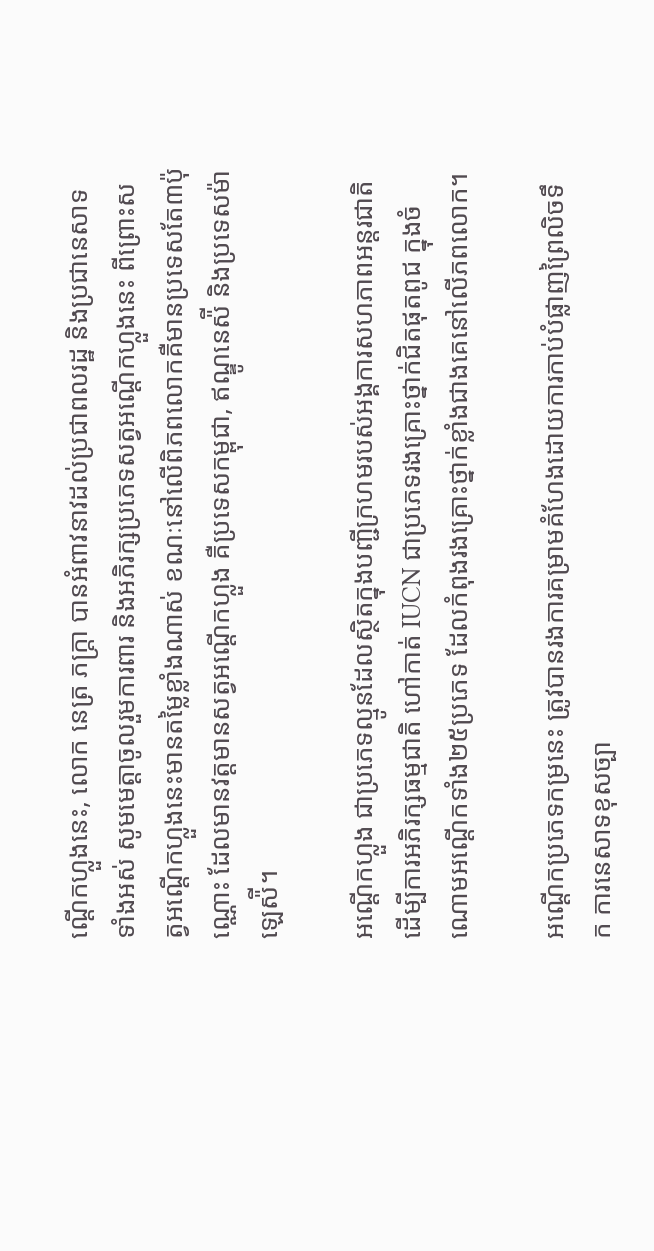ណ្តើកហ្លួងនេះ, លោក នេត្រ ភក្ត្រា បានអំពាវនាវដល់ប្រជាពលរដ្ឋ និងប្រជានេសាទទាំងអស់ សូមមេត្តាចូលរួមការពារ និងអភិរក្សប្រភេទសត្វអណ្តើកហ្លួងនេះ ពីព្រោះសត្វអណ្តើកហ្លួងនេះមានតម្លៃខ្លាំងណាស់ ខណៈនៅលើពិភពលោកគឺមានប្រទេសតែ៣ប៉ុណ្ណោះ ដែលមានវត្តមានសត្វអណ្តើកហ្លួង គឺប្រទេសកម្ពុជា, ឥណ្ឌូនេស៉ី និងប្រទេសម៉ាឡេស៉ី។

អណ្តើកហ្លួង ជាប្រភេទល្មូនដែលស្ថិតក្នុងបញ្ជីក្រហមរបស់អង្គការសហភាពអន្តរជាតិ ដើម្បីការអភិរក្សធម្មជាតិ ហៅកាត់ IUCN ជាប្រភេទរងគ្រោះថ្នាក់ជិតផុតពូជ ក្នុងចំណោមអណ្តើកទាំង២៥ប្រភេទ ដែលកំពុងរងគ្រោះថ្នាក់ខ្លាំងជាងគេនៅលើភពលោក។

អណ្ដើកប្រភេទកម្រនេះ ត្រូវបានរងការគម្រាមគំហែងដោយការកាប់បំផ្លាញព្រៃលិចទឹក ការនេសាទខុសច្បា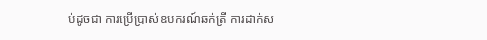ប់ដូចជា ការប្រើប្រាស់ឧបករណ៍ឆក់ត្រី ការដាក់ស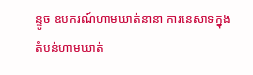ន្ទូច ឧបករណ៍ហាមឃាត់នានា ការនេសាទក្នុងតំបន់ហាមឃាត់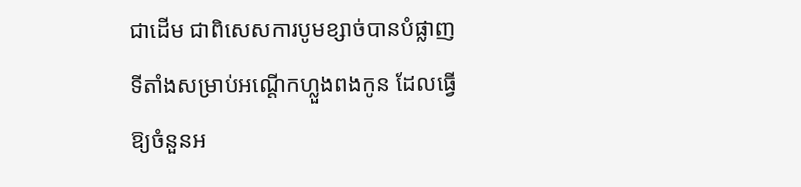ជាដើម ជាពិសេសការបូមខ្សាច់បានបំផ្លាញទីតាំងសម្រាប់អណ្ដើកហ្លួងពងកូន ដែលធ្វើឱ្យចំនួនអ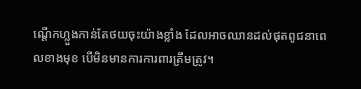ណ្ដើកហ្លួងកាន់តែថយចុះយ៉ាងខ្លាំង ដែលអាចឈានដល់ផុតពូជនាពេលខាងមុខ បើមិនមានការការពារត្រឹមត្រូវ។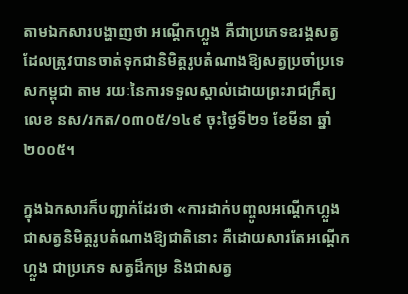តាមឯកសារបង្ហាញថា អណ្តើកហ្លួង គឺជាប្រភេទឧរង្គសត្វ ដែលត្រូវបានចាត់ទុកជានិមិត្តរូបតំណាងឱ្យសត្វប្រចាំប្រទេសកម្ពុជា តាម រយៈនៃការទទួលស្គាល់ដោយព្រះរាជក្រឹត្យលេខ នស/រកត/០៣០៥/១៤៩ ចុះថ្ងៃទី២១ ខែមីនា ឆ្នាំ២០០៥។

ក្នុងឯកសារក៏បញ្ជាក់ដែរថា «ការដាក់បញ្ចូលអណ្តើកហ្លួង ជាសត្វនិមិត្តរូបតំណាងឱ្យជាតិនោះ គឺដោយសារតែអណ្តើកហ្លួង ជាប្រភេទ សត្វដ៏កម្រ និងជាសត្វ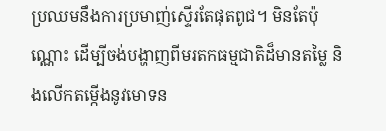ប្រឈមនឹងការប្រមាញ់ស្ទើរតែផុតពូជ។ មិនតែប៉ុណ្ណោះ ដើម្បីចង់បង្ហាញពីមរតកធម្មជាតិដ៏មានតម្លៃ និងលើកតម្កើងនូវមោទន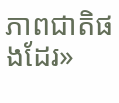ភាពជាតិផងដែរ»